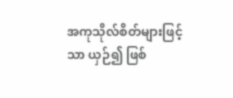အကုသိုလ်စိတ်များဖြင့်သာ ယှဉ်၍ ဖြစ်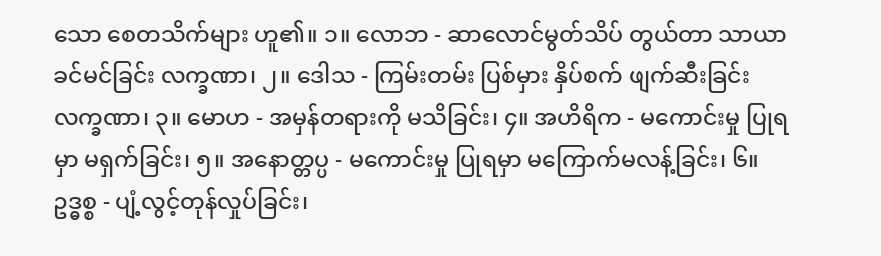သော စေတသိက်များ ဟူ၏။ ၁။ လောဘ - ဆာလောင်မွတ်သိပ် တွယ်တာ သာယာခင်မင်ခြင်း လက္ခဏာ၊ ၂။ ဒေါသ - ကြမ်းတမ်း ပြစ်မှား နှိပ်စက် ဖျက်ဆီးခြင်း လက္ခဏာ၊ ၃။ မောဟ - အမှန်တရားကို မသိခြင်း၊ ၄။ အဟိရိက - မကောင်းမှု ပြုရမှာ မရှက်ခြင်း၊ ၅။ အနောတ္တပ္ပ - မကောင်းမှု ပြုရမှာ မကြောက်မလန့်ခြင်း၊ ၆။ ဥဒ္ဓစ္စ - ပျံ့လွင့်တုန်လှုပ်ခြင်း၊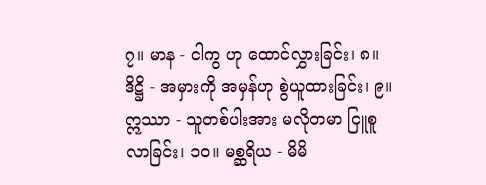၇။ မာန - ငါကွ ဟု ထောင်လွှားခြင်း၊ ၈။ ဒိဋ္ဌိ - အမှားကို အမှန်ဟု စွဲယူထားခြင်း၊ ၉။ ဣဿာ - သူတစ်ပါးအား မလိုတမာ ငြူစူလာခြင်း၊ ၁၀။ မစ္ဆရိယ - မိမိ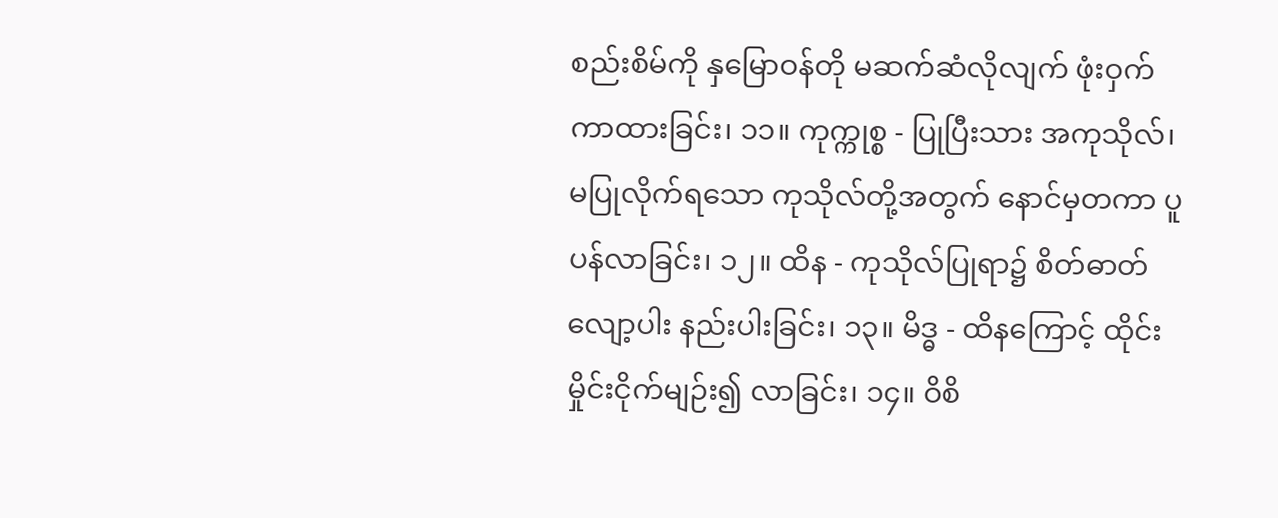စည်းစိမ်ကို နှမြောဝန်တို မဆက်ဆံလိုလျက် ဖုံးဝှက်ကာထားခြင်း၊ ၁၁။ ကုက္ကုစ္စ - ပြုပြီးသား အကုသိုလ်၊ မပြုလိုက်ရသော ကုသိုလ်တို့အတွက် နောင်မှတကာ ပူပန်လာခြင်း၊ ၁၂။ ထိန - ကုသိုလ်ပြုရာ၌ စိတ်ဓာတ်လျော့ပါး နည်းပါးခြင်း၊ ၁၃။ မိဒ္ဓ - ထိနကြောင့် ထိုင်းမှိုင်းငိုက်မျဉ်း၍ လာခြင်း၊ ၁၄။ ဝိစိ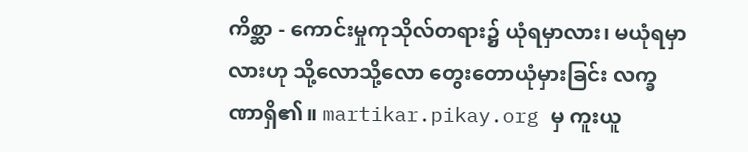ကိစ္ဆာ - ကောင်းမှုကုသိုလ်တရား၌ ယုံရမှာလား၊ မယုံရမှာလားဟု သို့လောသို့လော တွေးတောယုံမှားခြင်း လက္ခဏာရှိ၏။ martikar.pikay.org မှ ကူးယူ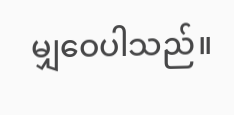မျှဝေပါသည်။